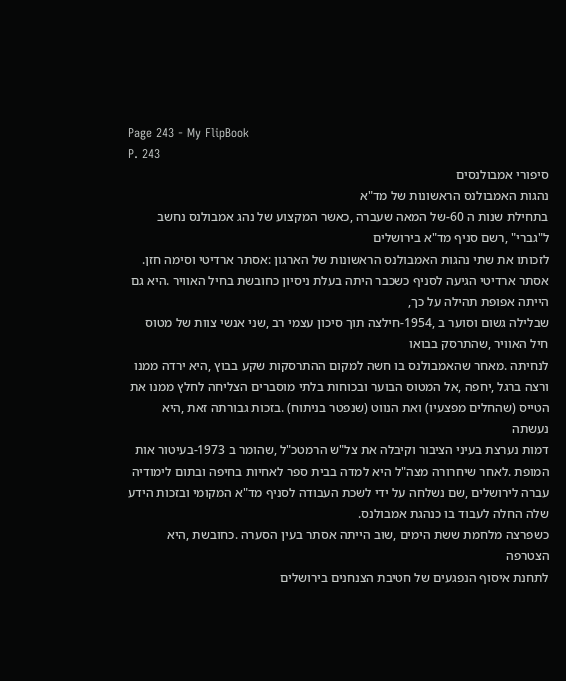Page 243 - My FlipBook
P. 243
סיפורי אמבולנסים
נהגות האמבולנס הראשונות של מד"א
בתחילת שנות ה 60-של המאה שעברה ,כאשר המקצוע של נהג אמבולנס נחשב ל"גברי" ,רשם סניף מד"א בירושלים
לזכותו את שתי נהגות האמבולנס הראשונות של הארגון :אסתר ארדיטי וסימה חזן.
אסתר ארדיטי הגיעה לסניף כשכבר היתה בעלת ניסיון כחובשת בחיל האוויר .היא גם הייתה אפופת תהילה על כך,
שבלילה גשום וסוער ב ,1954-חילצה תוך סיכון עצמי רב ,שני אנשי צוות של מטוס חיל האוויר ,שהתרסק בבואו
לנחיתה .מאחר שהאמבולנס בו חשה למקום ההתרסקות שקע בבוץ ,היא ירדה ממנו
ורצה ברגל ,יחפה ,אל המטוס הבוער ובכוחות בלתי מוסברים הצליחה לחלץ ממנו את
הטייס (שהחלים מפצעיו) ואת הנווט (שנפטר בניתוח) .בזכות גבורתה זאת ,היא נעשתה
דמות נערצת בעיני הציבור וקיבלה את צל"ש הרמטכ"ל ,שהומר ב 1973-בעיטור אות
המופת .לאחר שיחרורה מצה"ל היא למדה בבית ספר לאחיות בחיפה ובתום לימודיה
עברה לירושלים ,שם נשלחה על ידי לשכת העבודה לסניף מד"א המקומי ובזכות הידע
שלה החלה לעבוד בו כנהגת אמבולנס.
כשפרצה מלחמת ששת הימים ,שוב הייתה אסתר בעין הסערה .כחובשת ,היא הצטרפה
לתחנת איסוף הנפגעים של חטיבת הצנחנים בירושלים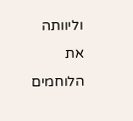וליוותה את הלוחמים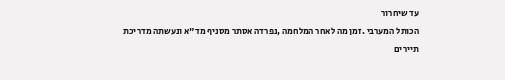עד שיחרור
הכותל המערבי .זמן מה לאחר המלחמה ,נפרדה אסתר מסניף מד"א ונעשתה מדריכת
תיירים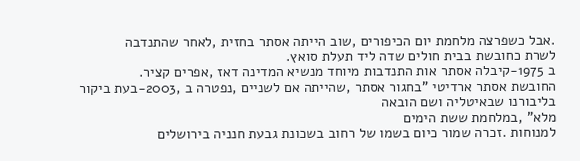.אבל כשפרצה מלחמת יום הכיפורים ,שוב הייתה אסתר בחזית ,לאחר שהתנדבה
לשרת כחובשת בבית חולים שדה ליד תעלת סואץ.
ב 1975-קיבלה אסתר אות התנדבות מיוחד מנשיא המדינה דאז ,אפרים קציר.
החובשת אסתר ארדיטי "בחגור אסתר ,שהייתה אם לשניים ,נפטרה ב ,2003-בעת ביקור בליבורנו שבאיטליה ושם הובאה
מלא" ,במלחמת ששת הימים
למנוחות .זכרה שמור כיום בשמו של רחוב בשכונת גבעת חנניה בירושלים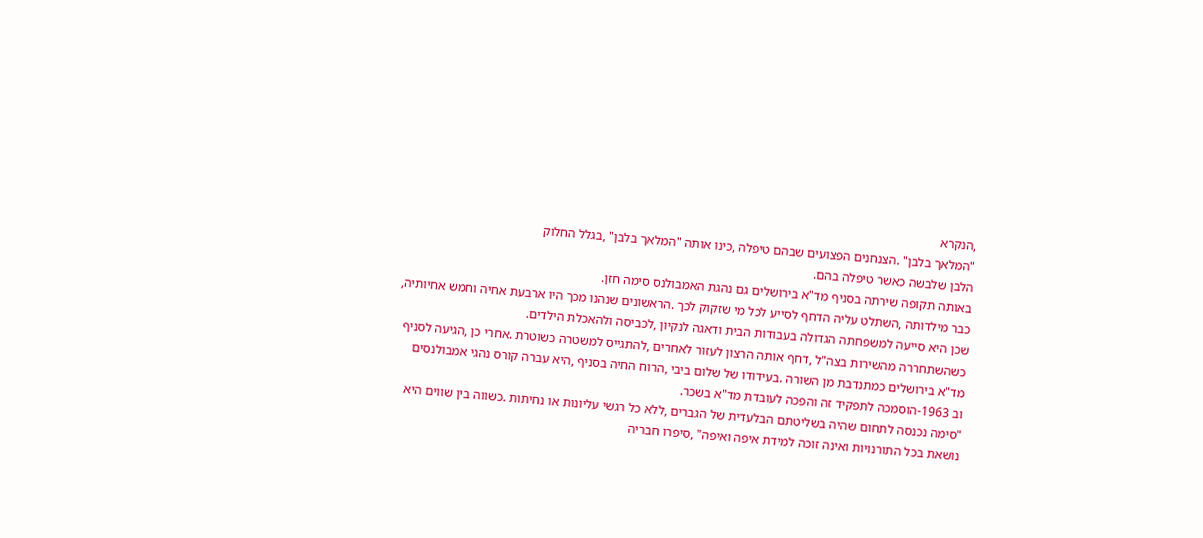,הנקרא
"המלאך בלבן" .הצנחנים הפצועים שבהם טיפלה ,כינו אותה "המלאך בלבן" ,בגלל החלוק
הלבן שלבשה כאשר טיפלה בהם.
באותה תקופה שירתה בסניף מד"א בירושלים גם נהגת האמבולנס סימה חזן.
כבר מילדותה ,השתלט עליה הדחף לסייע לכל מי שזקוק לכך .הראשונים שנהנו מכך היו ארבעת אחיה וחמש אחיותיה,
שכן היא סייעה למשפחתה הגדולה בעבודות הבית ודאגה לנקיון ,לכביסה ולהאכלת הילדים.
כשהשתחררה מהשירות בצה"ל ,דחף אותה הרצון לעזור לאחרים ,להתגייס למשטרה כשוטרת .אחרי כן ,הגיעה לסניף
מד"א בירושלים כמתנדבת מן השורה .בעידודו של שלום ביבי ,הרוח החיה בסניף ,היא עברה קורס נהגי אמבולנסים
וב 1963-הוסמכה לתפקיד זה והפכה לעובדת מד"א בשכר.
"סימה נכנסה לתחום שהיה בשליטתם הבלעדית של הגברים ,ללא כל רגשי עליונות או נחיתות .כשווה בין שווים היא
נושאת בכל התורנויות ואינה זוכה למידת איפה ואיפה" ,סיפרו חבריה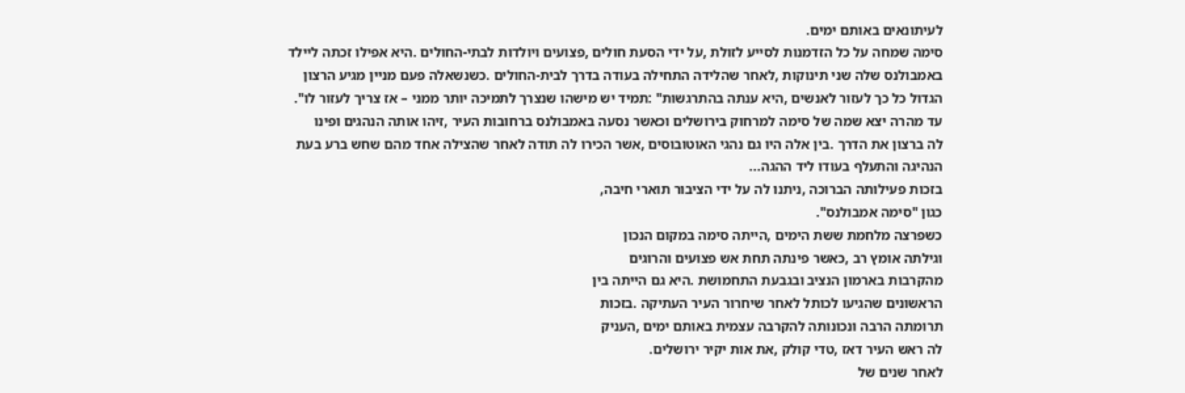לעיתונאים באותם ימים.
סימה שמחה על כל הזדמנות לסייע לזולת ,על ידי הסעת חולים ,פצועים ויולדות לבתי-החולים .היא אפילו זכתה ליילד
באמבולנס שלה שני תינוקות ,לאחר שהלידה התחילה בעודה בדרך לבית-החולים .כשנשאלה פעם מניין מגיע הרצון
הגדול כל כך לעזור לאנשים ,היא ענתה בהתרגשות" :תמיד יש מישהו שנצרך לתמיכה יותר ממני – אז צריך לעזור לו".
עד מהרה יצא שמה של סימה למרחוק בירושלים וכאשר נסעה באמבולנס ברחובות העיר ,זיהו אותה הנהגים ופינו
לה ברצון את הדרך .בין אלה היו גם נהגי האוטובוסים ,אשר הכירו לה תודה לאחר שהצילה אחד מהם שחש ברע בעת
הנהיגה והתעלף בעודו ליד ההגה...
בזכות פעילותה הברוכה ,ניתנו לה על ידי הציבור תוארי חיבה,
כגון "סימה אמבולנס".
כשפרצה מלחמת ששת הימים ,הייתה סימה במקום הנכון
וגילתה אומץ רב ,כאשר פינתה תחת אש פצועים והרוגים
מהקרבות בארמון הנציב ובגבעת התחמושת .היא גם הייתה בין
הראשונים שהגיעו לכותל לאחר שיחרור העיר העתיקה .בזכות
תרומתה הרבה ונכונותה להקרבה עצמית באותם ימים ,העניק
לה ראש העיר דאז ,טדי קולק ,את אות יקיר ירושלים.
לאחר שנים של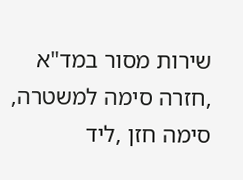שירות מסור במד"א ,חזרה סימה למשטרה, סימה חזן ,ליד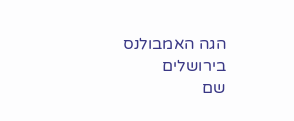הגה האמבולנס בירושלים
שם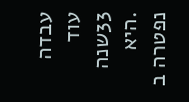עבדה עוד 33שנה .היא נפטרה ב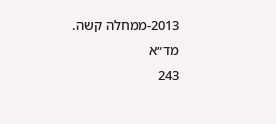2013-ממחלה קשה.
מד״א
243